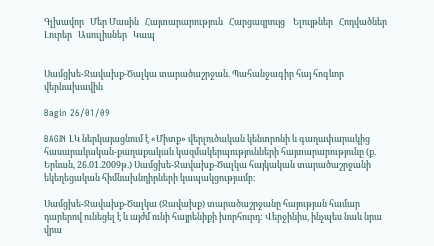Գլխավոր   Մեր Մասին   Հայտարարություն   Հարցազրույց    Ելույթներ   Հոդվածներ   Լուրեր   Ասուլիսներ   Կապ


Սամցխե-Ջավախք-Ծալկա տարածաշրջան. Պահանջագիր հայ հոգևոր վերնախավին

Bagin 26/01/09

BAGIN ԼԿ ներկայացնում է «Միտք» վերլուծական կենտրոնի և գաղափարակից հասարակական-քաղաքական կազմակերպությունների հայտարարությունը (ք. Երևան, 26.01.2009թ.) Սամցխե-Ջավախք-Ծալկա հայկական տարածաշրջանի եկեղեցական հիմնախնդիրների կապակցությամբ։

Սամցխե-Ջավախք-Ծալկա (Ջավախք) տարածաշրջանը հայության համար դարերով ունեցել է և այժմ ունի հայրենիքի խորհուրդ: Վերջինիս, ինչպես նաև նրա վրա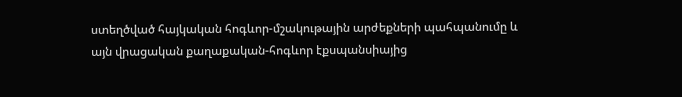ստեղծված հայկական հոգևոր-մշակութային արժեքների պահպանումը և այն վրացական քաղաքական-հոգևոր էքսպանսիայից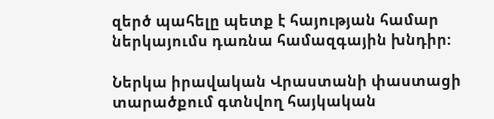զերծ պահելը պետք է հայության համար ներկայումս դառնա համազգային խնդիր:

Ներկա իրավական Վրաստանի փաստացի տարածքում գտնվող հայկական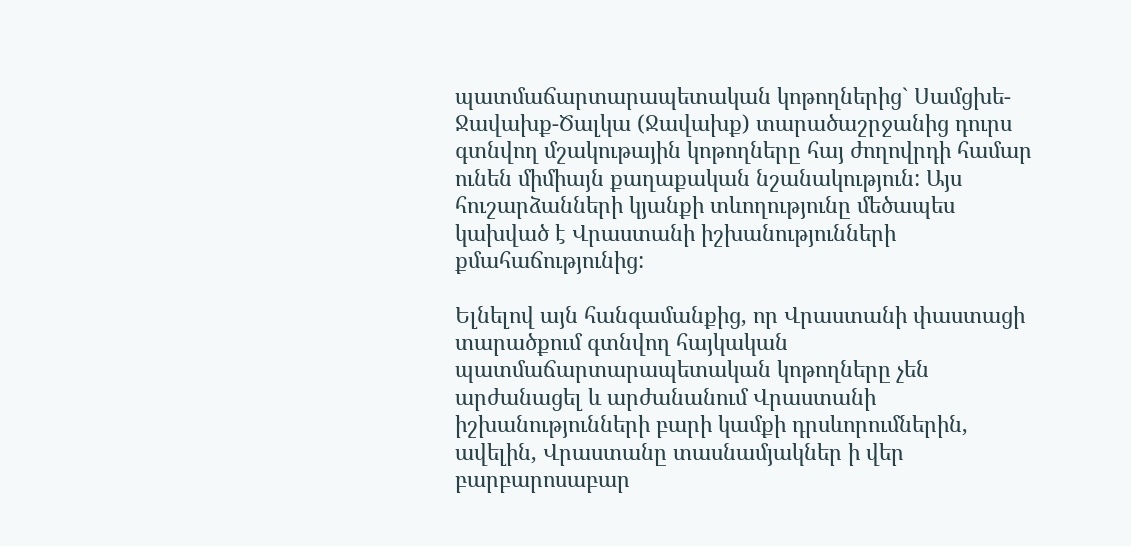պատմաճարտարապետական կոթողներից` Սամցխե-Ջավախք-Ծալկա (Ջավախք) տարածաշրջանից դուրս գտնվող մշակութային կոթողները հայ ժողովրդի համար ունեն միմիայն քաղաքական նշանակություն: Այս հուշարձանների կյանքի տևողությունը մեծապես կախված է Վրաստանի իշխանությունների քմահաճությունից:

Ելնելով այն հանգամանքից, որ Վրաստանի փաստացի տարածքում գտնվող հայկական պատմաճարտարապետական կոթողները չեն արժանացել և արժանանում Վրաստանի իշխանությունների բարի կամքի դրսևորումներին, ավելին, Վրաստանը տասնամյակներ ի վեր բարբարոսաբար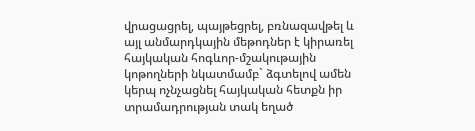վրացացրել, պայթեցրել, բռնազավթել և այլ անմարդկային մեթոդներ է կիրառել հայկական հոգևոր-մշակութային կոթողների նկատմամբ` ձգտելով ամեն կերպ ոչնչացնել հայկական հետքն իր տրամադրության տակ եղած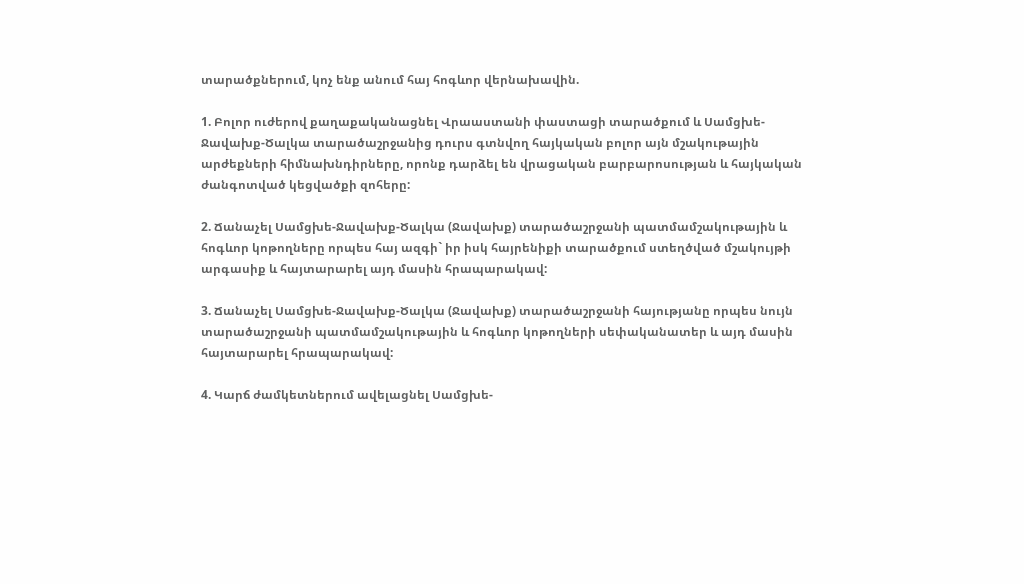տարածքներում, կոչ ենք անում հայ հոգևոր վերնախավին.

1. Բոլոր ուժերով քաղաքականացնել Վրաաստանի փաստացի տարածքում և Սամցխե-Ջավախք-Ծալկա տարածաշրջանից դուրս գտնվող հայկական բոլոր այն մշակութային արժեքների հիմնախնդիրները, որոնք դարձել են վրացական բարբարոսության և հայկական ժանգոտված կեցվածքի զոհերը:

2. Ճանաչել Սամցխե-Ջավախք-Ծալկա (Ջավախք) տարածաշրջանի պատմամշակութային և հոգևոր կոթողները որպես հայ ազգի` իր իսկ հայրենիքի տարածքում ստեղծված մշակույթի արգասիք և հայտարարել այդ մասին հրապարակավ:

3. Ճանաչել Սամցխե-Ջավախք-Ծալկա (Ջավախք) տարածաշրջանի հայությանը որպես նույն տարածաշրջանի պատմամշակութային և հոգևոր կոթողների սեփականատեր և այդ մասին հայտարարել հրապարակավ:

4. Կարճ ժամկետներում ավելացնել Սամցխե-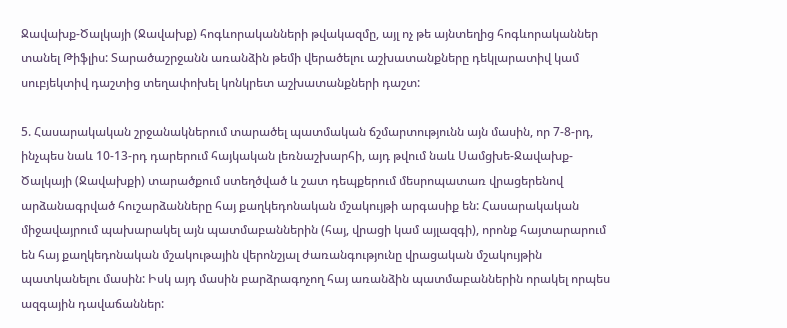Ջավախք-Ծալկայի (Ջավախք) հոգևորականների թվակազմը, այլ ոչ թե այնտեղից հոգևորականներ տանել Թիֆլիս: Տարածաշրջանն առանձին թեմի վերածելու աշխատանքները դեկլարատիվ կամ սուբյեկտիվ դաշտից տեղափոխել կոնկրետ աշխատանքների դաշտ:

5. Հասարակական շրջանակներում տարածել պատմական ճշմարտությունն այն մասին, որ 7-8-րդ, ինչպես նաև 10-13-րդ դարերում հայկական լեռնաշխարհի, այդ թվում նաև Սամցխե-Ջավախք-Ծալկայի (Ջավախքի) տարածքում ստեղծված և շատ դեպքերում մեսրոպատառ վրացերենով արձանագրված հուշարձանները հայ քաղկեդոնական մշակույթի արգասիք են: Հասարակական միջավայրում պախարակել այն պատմաբաններին (հայ, վրացի կամ այլազգի), որոնք հայտարարում են հայ քաղկեդոնական մշակութային վերոնշյալ ժառանգությունը վրացական մշակույթին պատկանելու մասին: Իսկ այդ մասին բարձրագոչող հայ առանձին պատմաբաններին որակել որպես ազգային դավաճաններ: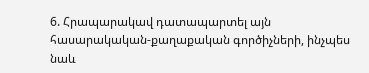6. Հրապարակավ դատապարտել այն հասարակական-քաղաքական գործիչների, ինչպես նաև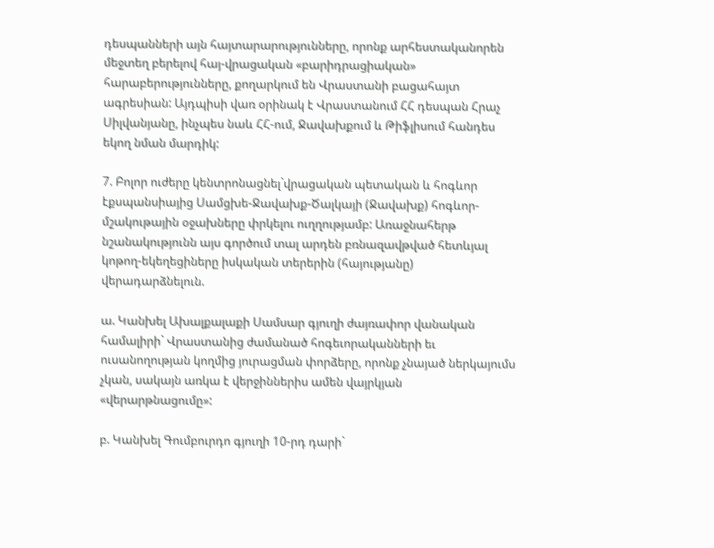դեսպանների այն հայտարարությունները, որոնք արհեստականորեն մեջտեղ բերելով հայ-վրացական «բարիդրացիական» հարաբերությունները, քողարկում են Վրաստանի բացահայտ ագրեսիան: Այդպիսի վառ օրինակ է Վրաստանում ՀՀ դեսպան Հրաչ Սիլվանյանը, ինչպես նաև ՀՀ-ում, Ջավախքում և Թիֆլիսում հանդես եկող նման մարդիկ:

7. Բոլոր ուժերը կենտրոնացնել`վրացական պետական և հոգևոր էքսպանսիայից Սամցխե-Ջավախք-Ծալկայի (Ջավախք) հոգևոր-մշակութային օջախները փրկելու ուղղությամբ: Առաջնահերթ նշանակությունն այս գործում տալ արդեն բռնազավթված հետևյալ կոթող-եկեղեցիները իսկական տերերին (հայությանը) վերադարձնելուն.

ա. Կանխել Ախալքալաքի Սամսար գյուղի ժայռափոր վանական համալիրի` Վրաստանից ժամանած հոգեւորականների եւ ուսանողության կողմից յուրացման փորձերը, որոնք չնայած ներկայումս չկան, սակայն առկա է վերջիններիս ամեն վայրկյան «վերարթնացումը»:

բ. Կանխել Գումբուրդո գյուղի 10-րդ դարի`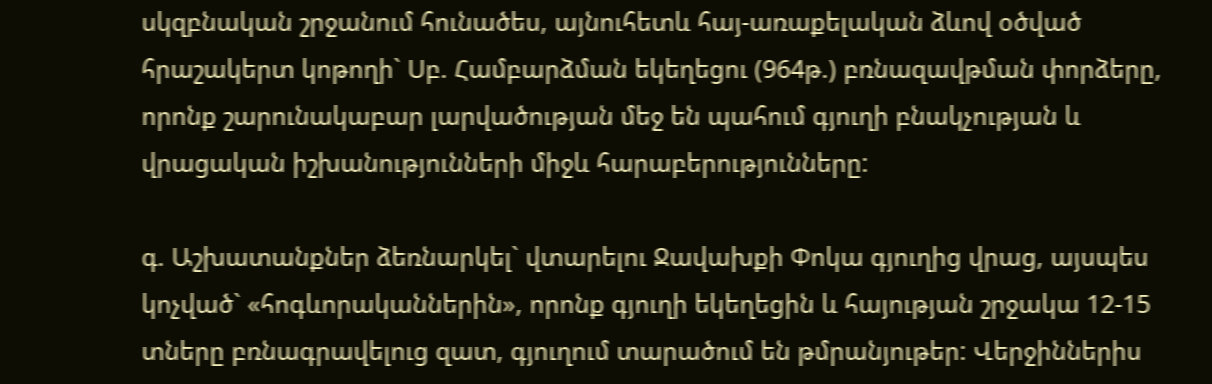սկզբնական շրջանում հունածես, այնուհետև հայ-առաքելական ձևով օծված հրաշակերտ կոթողի` Սբ. Համբարձման եկեղեցու (964թ.) բռնազավթման փորձերը, որոնք շարունակաբար լարվածության մեջ են պահում գյուղի բնակչության և վրացական իշխանությունների միջև հարաբերությունները:

գ. Աշխատանքներ ձեռնարկել` վտարելու Ջավախքի Փոկա գյուղից վրաց, այսպես կոչված` «հոգևորականներին», որոնք գյուղի եկեղեցին և հայության շրջակա 12-15 տները բռնագրավելուց զատ, գյուղում տարածում են թմրանյութեր: Վերջիններիս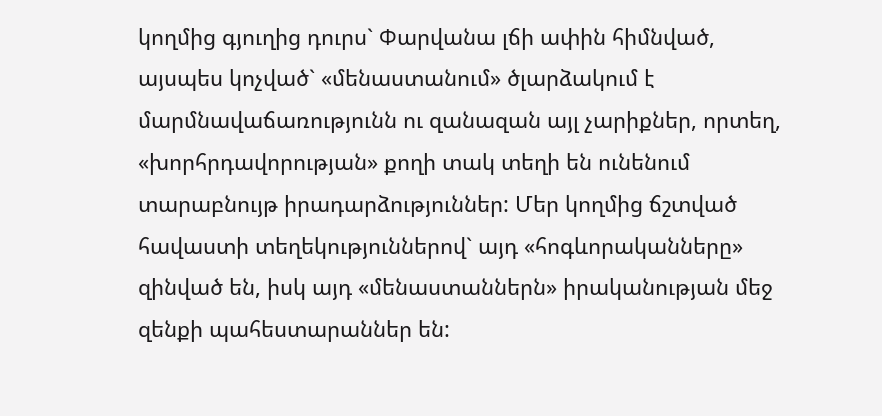կողմից գյուղից դուրս` Փարվանա լճի ափին հիմնված, այսպես կոչված` «մենաստանում» ծլարձակում է մարմնավաճառությունն ու զանազան այլ չարիքներ, որտեղ, «խորհրդավորության» քողի տակ տեղի են ունենում տարաբնույթ իրադարձություններ: Մեր կողմից ճշտված հավաստի տեղեկություններով` այդ «հոգևորականները» զինված են, իսկ այդ «մենաստաններն» իրականության մեջ զենքի պահեստարաններ են: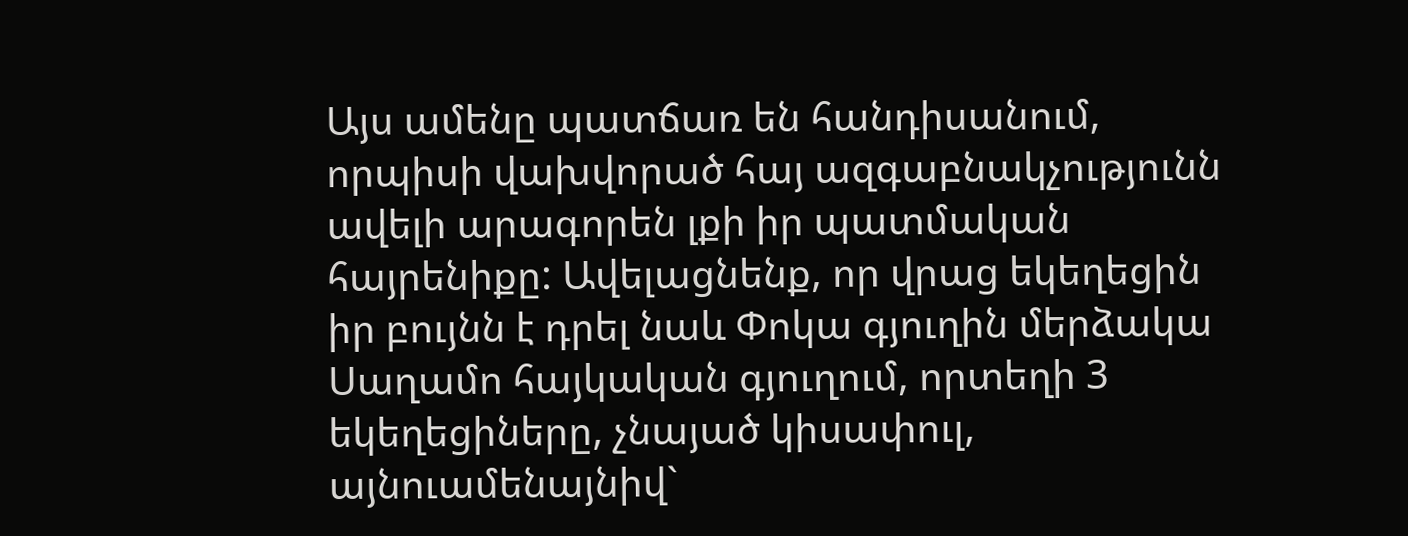Այս ամենը պատճառ են հանդիսանում, որպիսի վախվորած հայ ազգաբնակչությունն ավելի արագորեն լքի իր պատմական հայրենիքը: Ավելացնենք, որ վրաց եկեղեցին իր բույնն է դրել նաև Փոկա գյուղին մերձակա Սաղամո հայկական գյուղում, որտեղի 3 եկեղեցիները, չնայած կիսափուլ, այնուամենայնիվ`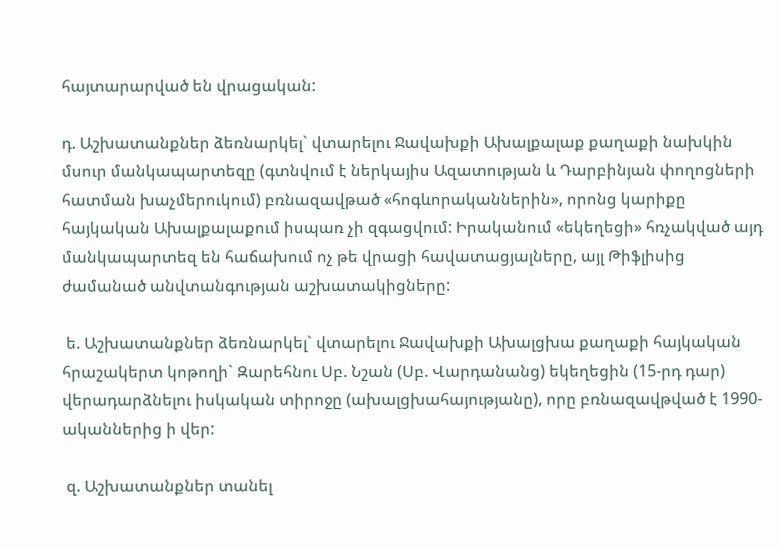հայտարարված են վրացական:

դ. Աշխատանքներ ձեռնարկել` վտարելու Ջավախքի Ախալքալաք քաղաքի նախկին մսուր մանկապարտեզը (գտնվում է ներկայիս Ազատության և Դարբինյան փողոցների հատման խաչմերուկում) բռնազավթած «հոգևորականներին», որոնց կարիքը հայկական Ախալքալաքում իսպառ չի զգացվում: Իրականում «եկեղեցի» հռչակված այդ մանկապարտեզ են հաճախում ոչ թե վրացի հավատացյալները, այլ Թիֆլիսից ժամանած անվտանգության աշխատակիցները:

 ե. Աշխատանքներ ձեռնարկել` վտարելու Ջավախքի Ախալցխա քաղաքի հայկական հրաշակերտ կոթողի` Զարեհնու Սբ. Նշան (Սբ. Վարդանանց) եկեղեցին (15-րդ դար) վերադարձնելու իսկական տիրոջը (ախալցխահայությանը), որը բռնազավթված է 1990-ականներից ի վեր:

 զ. Աշխատանքներ տանել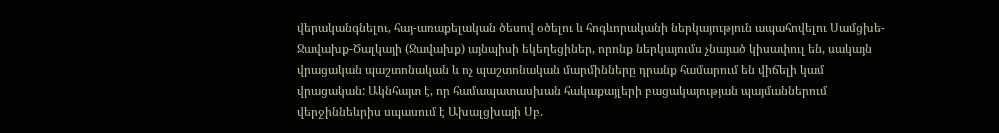վերականգնելու, հայ-առաքելական ծեսով օծելու և հոգևորականի ներկայություն ապահովելու Սամցխե-Ջավախք-Ծալկայի (Ջավախք) այնպիսի եկեղեցիներ, որոնք ներկայումս չնայած կիսափուլ են, սակայն վրացական պաշտոնական և ոչ պաշտոնական մարմինները դրանք համարում են վիճելի կամ վրացական: Ակնհայտ է, որ համապատասխան հակաքայլերի բացակայության պայմաններում վերջիննեևրիս սպասում է Ախալցխայի Սբ.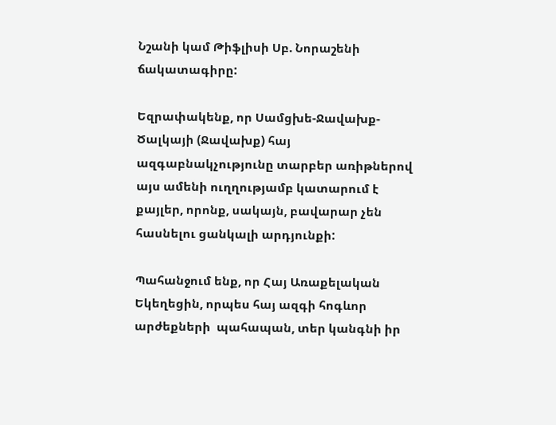Նշանի կամ Թիֆլիսի Սբ. Նորաշենի ճակատագիրը:

Եզրափակենք, որ Սամցխե-Ջավախք-Ծալկայի (Ջավախք) հայ ազգաբնակչությունը տարբեր առիթներով այս ամենի ուղղությամբ կատարում է քայլեր, որոնք, սակայն, բավարար չեն հասնելու ցանկալի արդյունքի:

Պահանջում ենք, որ Հայ Առաքելական Եկեղեցին, որպես հայ ազգի հոգևոր արժեքների  պահապան, տեր կանգնի իր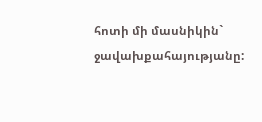հոտի մի մասնիկին` ջավախքահայությանը: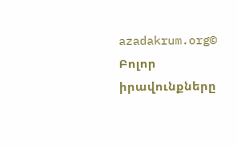azadakrum.org© Բոլոր իրավունքները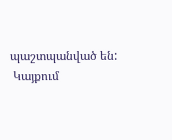պաշտպանված են:
 Կայքում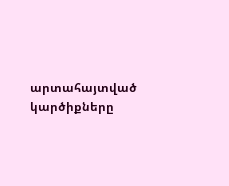արտահայտված կարծիքները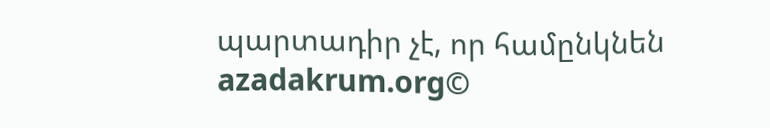պարտադիր չէ, որ համընկնեն azadakrum.org©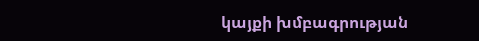կայքի խմբագրության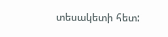տեսակետի հետ: